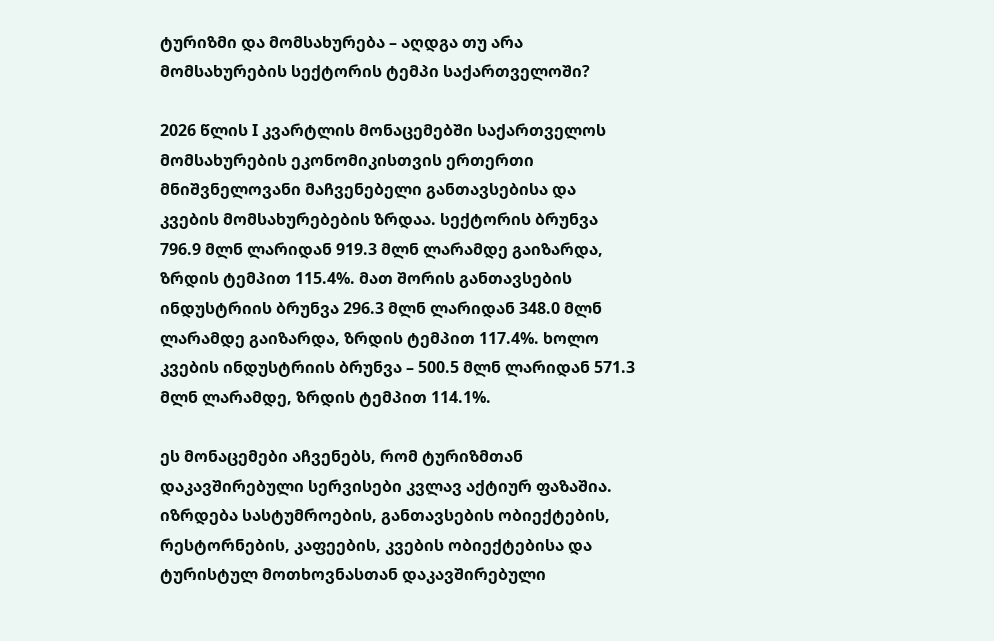ტურიზმი და მომსახურება – აღდგა თუ არა მომსახურების სექტორის ტემპი საქართველოში?

2026 წლის I კვარტლის მონაცემებში საქართველოს მომსახურების ეკონომიკისთვის ერთერთი მნიშვნელოვანი მაჩვენებელი განთავსებისა და კვების მომსახურებების ზრდაა. სექტორის ბრუნვა 796.9 მლნ ლარიდან 919.3 მლნ ლარამდე გაიზარდა, ზრდის ტემპით 115.4%. მათ შორის განთავსების ინდუსტრიის ბრუნვა 296.3 მლნ ლარიდან 348.0 მლნ ლარამდე გაიზარდა, ზრდის ტემპით 117.4%. ხოლო კვების ინდუსტრიის ბრუნვა – 500.5 მლნ ლარიდან 571.3 მლნ ლარამდე, ზრდის ტემპით 114.1%.

ეს მონაცემები აჩვენებს, რომ ტურიზმთან დაკავშირებული სერვისები კვლავ აქტიურ ფაზაშია. იზრდება სასტუმროების, განთავსების ობიექტების, რესტორნების, კაფეების, კვების ობიექტებისა და ტურისტულ მოთხოვნასთან დაკავშირებული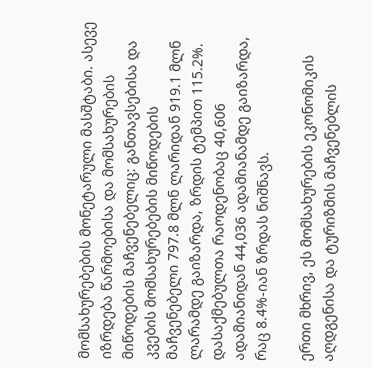მომსახურებების მონეტარული მასშტაბი. ასევე იზრდება წარმოებისა და მომსახურების მიწოდების მაჩვენებელიც: განთავსებისა და კვების მომსახურებების მიწოდების მაჩვენებელი 797.8 მლნ ლარიდან 919.1 მლნ ლარამდე გაიზარდა, ზრდის ტემპით 115.2%. დასაქმებულთა რაოდენობაც 40,606 ადამიანიდან 44,036 ადამიანამდე გაიზარდა, რაც 8.4%-იან ზრდას ნიშნავს.

ერთი მხრივ, ეს მომსახურების ეკონომიკის აღდგენისა და ტურიზმის მაჩვენებლის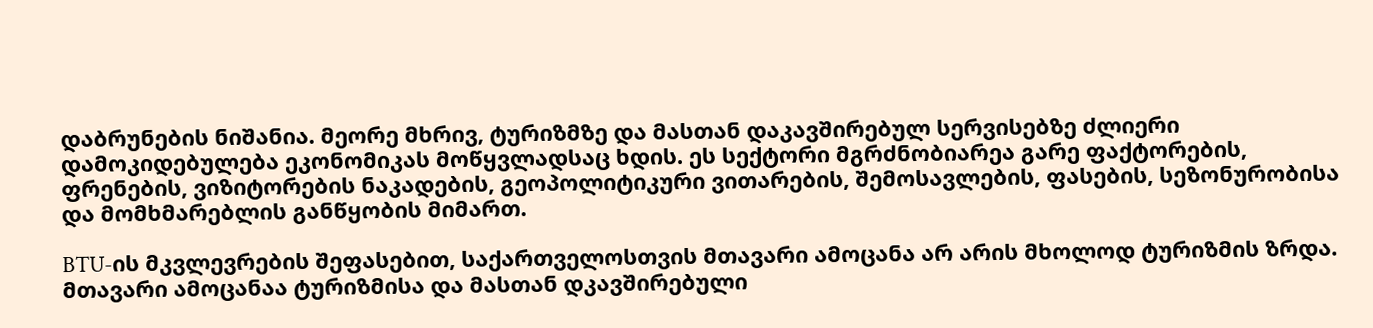დაბრუნების ნიშანია. მეორე მხრივ, ტურიზმზე და მასთან დაკავშირებულ სერვისებზე ძლიერი დამოკიდებულება ეკონომიკას მოწყვლადსაც ხდის. ეს სექტორი მგრძნობიარეა გარე ფაქტორების, ფრენების, ვიზიტორების ნაკადების, გეოპოლიტიკური ვითარების, შემოსავლების, ფასების, სეზონურობისა და მომხმარებლის განწყობის მიმართ.

BTU-ის მკვლევრების შეფასებით, საქართველოსთვის მთავარი ამოცანა არ არის მხოლოდ ტურიზმის ზრდა. მთავარი ამოცანაა ტურიზმისა და მასთან დკავშირებული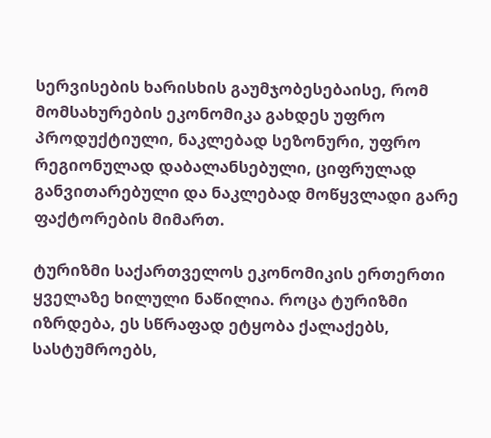სერვისების ხარისხის გაუმჯობესებაისე, რომ მომსახურების ეკონომიკა გახდეს უფრო პროდუქტიული, ნაკლებად სეზონური, უფრო რეგიონულად დაბალანსებული, ციფრულად განვითარებული და ნაკლებად მოწყვლადი გარე ფაქტორების მიმართ.

ტურიზმი საქართველოს ეკონომიკის ერთერთი ყველაზე ხილული ნაწილია. როცა ტურიზმი იზრდება, ეს სწრაფად ეტყობა ქალაქებს, სასტუმროებს,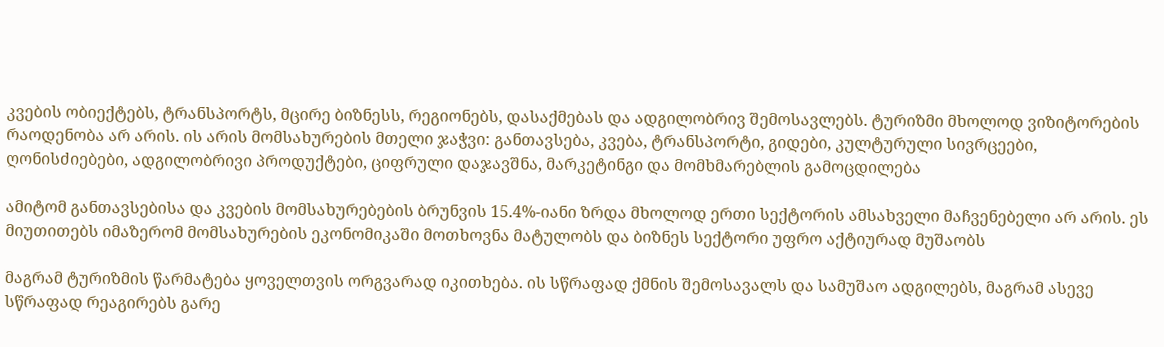კვების ობიექტებს, ტრანსპორტს, მცირე ბიზნესს, რეგიონებს, დასაქმებას და ადგილობრივ შემოსავლებს. ტურიზმი მხოლოდ ვიზიტორების რაოდენობა არ არის. ის არის მომსახურების მთელი ჯაჭვი: განთავსება, კვება, ტრანსპორტი, გიდები, კულტურული სივრცეები, ღონისძიებები, ადგილობრივი პროდუქტები, ციფრული დაჯავშნა, მარკეტინგი და მომხმარებლის გამოცდილება

ამიტომ განთავსებისა და კვების მომსახურებების ბრუნვის 15.4%-იანი ზრდა მხოლოდ ერთი სექტორის ამსახველი მაჩვენებელი არ არის. ეს მიუთითებს იმაზერომ მომსახურების ეკონომიკაში მოთხოვნა მატულობს და ბიზნეს სექტორი უფრო აქტიურად მუშაობს

მაგრამ ტურიზმის წარმატება ყოველთვის ორგვარად იკითხება. ის სწრაფად ქმნის შემოსავალს და სამუშაო ადგილებს, მაგრამ ასევე სწრაფად რეაგირებს გარე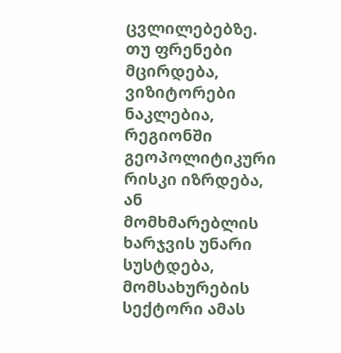ცვლილებებზე. თუ ფრენები მცირდება, ვიზიტორები ნაკლებია, რეგიონში გეოპოლიტიკური რისკი იზრდება, ან მომხმარებლის ხარჯვის უნარი სუსტდება, მომსახურების სექტორი ამას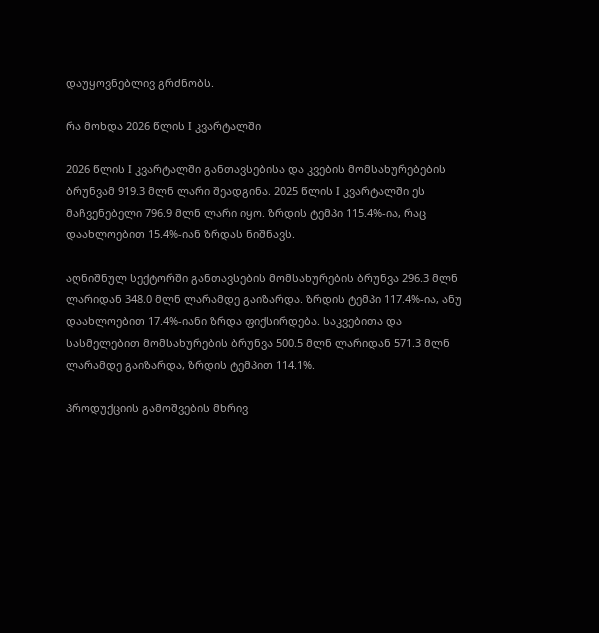დაუყოვნებლივ გრძნობს.

რა მოხდა 2026 წლის I კვარტალში

2026 წლის I კვარტალში განთავსებისა და კვების მომსახურებების ბრუნვამ 919.3 მლნ ლარი შეადგინა. 2025 წლის I კვარტალში ეს მაჩვენებელი 796.9 მლნ ლარი იყო. ზრდის ტემპი 115.4%-ია, რაც დაახლოებით 15.4%-იან ზრდას ნიშნავს.

აღნიშნულ სექტორში განთავსების მომსახურების ბრუნვა 296.3 მლნ ლარიდან 348.0 მლნ ლარამდე გაიზარდა. ზრდის ტემპი 117.4%-ია, ანუ დაახლოებით 17.4%-იანი ზრდა ფიქსირდება. საკვებითა და სასმელებით მომსახურების ბრუნვა 500.5 მლნ ლარიდან 571.3 მლნ ლარამდე გაიზარდა, ზრდის ტემპით 114.1%.

პროდუქციის გამოშვების მხრივ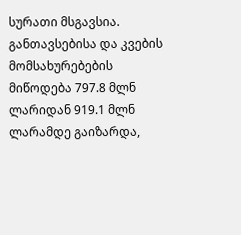სურათი მსგავსია. განთავსებისა და კვების მომსახურებების მიწოდება 797.8 მლნ ლარიდან 919.1 მლნ ლარამდე გაიზარდა,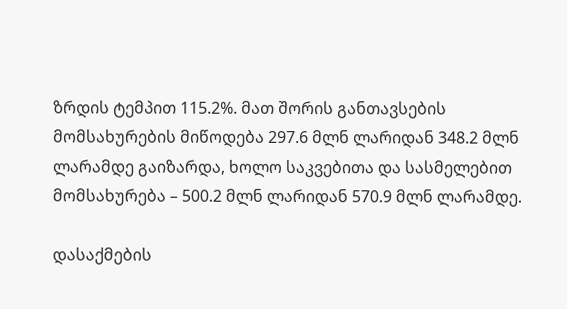ზრდის ტემპით 115.2%. მათ შორის განთავსების მომსახურების მიწოდება 297.6 მლნ ლარიდან 348.2 მლნ ლარამდე გაიზარდა, ხოლო საკვებითა და სასმელებით მომსახურება – 500.2 მლნ ლარიდან 570.9 მლნ ლარამდე.

დასაქმების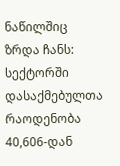ნაწილშიც ზრდა ჩანს: სექტორში დასაქმებულთა რაოდენობა 40,606-დან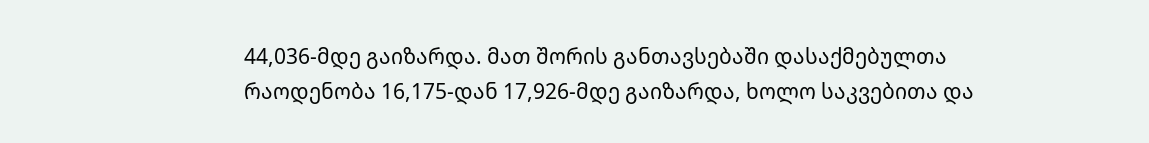44,036-მდე გაიზარდა. მათ შორის განთავსებაში დასაქმებულთა რაოდენობა 16,175-დან 17,926-მდე გაიზარდა, ხოლო საკვებითა და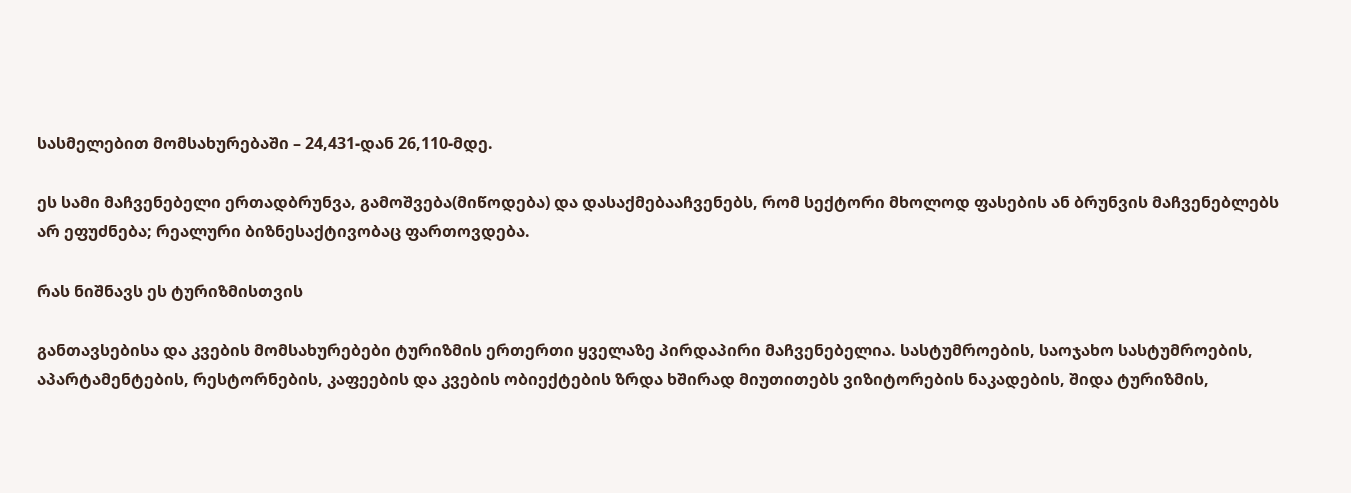სასმელებით მომსახურებაში – 24,431-დან 26,110-მდე.

ეს სამი მაჩვენებელი ერთადბრუნვა, გამოშვება(მიწოდება) და დასაქმებააჩვენებს, რომ სექტორი მხოლოდ ფასების ან ბრუნვის მაჩვენებლებს არ ეფუძნება; რეალური ბიზნესაქტივობაც ფართოვდება.

რას ნიშნავს ეს ტურიზმისთვის

განთავსებისა და კვების მომსახურებები ტურიზმის ერთერთი ყველაზე პირდაპირი მაჩვენებელია. სასტუმროების, საოჯახო სასტუმროების, აპარტამენტების, რესტორნების, კაფეების და კვების ობიექტების ზრდა ხშირად მიუთითებს ვიზიტორების ნაკადების, შიდა ტურიზმის,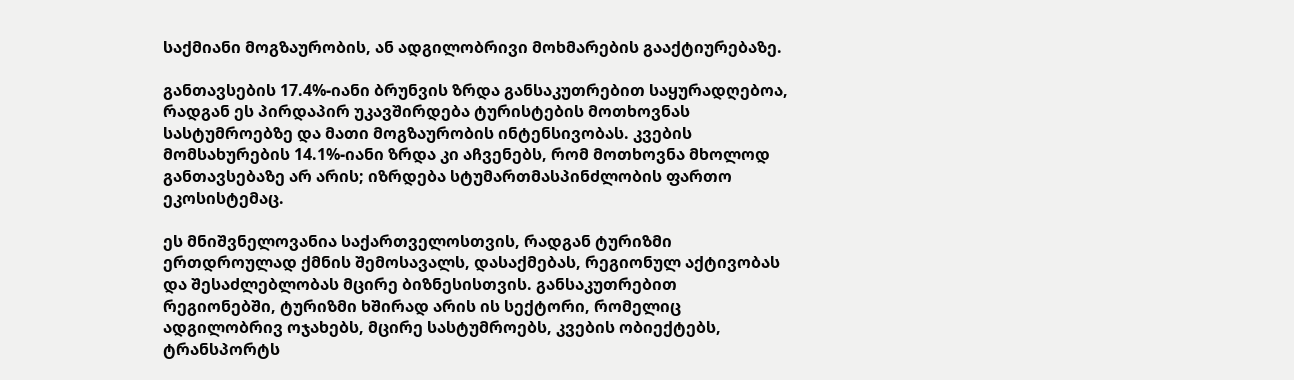საქმიანი მოგზაურობის, ან ადგილობრივი მოხმარების გააქტიურებაზე.

განთავსების 17.4%-იანი ბრუნვის ზრდა განსაკუთრებით საყურადღებოა, რადგან ეს პირდაპირ უკავშირდება ტურისტების მოთხოვნას სასტუმროებზე და მათი მოგზაურობის ინტენსივობას. კვების მომსახურების 14.1%-იანი ზრდა კი აჩვენებს, რომ მოთხოვნა მხოლოდ განთავსებაზე არ არის; იზრდება სტუმართმასპინძლობის ფართო ეკოსისტემაც.

ეს მნიშვნელოვანია საქართველოსთვის, რადგან ტურიზმი ერთდროულად ქმნის შემოსავალს, დასაქმებას, რეგიონულ აქტივობას და შესაძლებლობას მცირე ბიზნესისთვის. განსაკუთრებით რეგიონებში, ტურიზმი ხშირად არის ის სექტორი, რომელიც ადგილობრივ ოჯახებს, მცირე სასტუმროებს, კვების ობიექტებს, ტრანსპორტს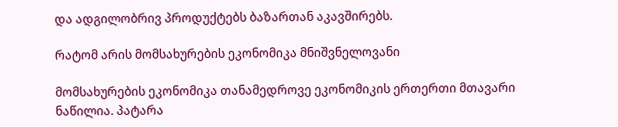და ადგილობრივ პროდუქტებს ბაზართან აკავშირებს.

რატომ არის მომსახურების ეკონომიკა მნიშვნელოვანი

მომსახურების ეკონომიკა თანამედროვე ეკონომიკის ერთერთი მთავარი ნაწილია. პატარა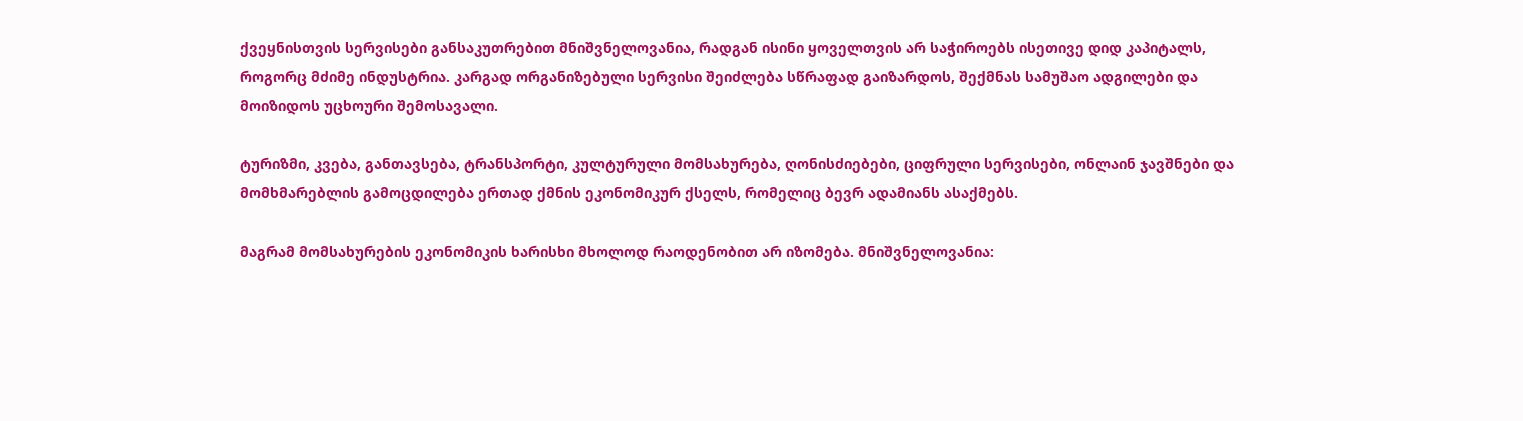ქვეყნისთვის სერვისები განსაკუთრებით მნიშვნელოვანია, რადგან ისინი ყოველთვის არ საჭიროებს ისეთივე დიდ კაპიტალს, როგორც მძიმე ინდუსტრია. კარგად ორგანიზებული სერვისი შეიძლება სწრაფად გაიზარდოს, შექმნას სამუშაო ადგილები და მოიზიდოს უცხოური შემოსავალი.

ტურიზმი, კვება, განთავსება, ტრანსპორტი, კულტურული მომსახურება, ღონისძიებები, ციფრული სერვისები, ონლაინ ჯავშნები და მომხმარებლის გამოცდილება ერთად ქმნის ეკონომიკურ ქსელს, რომელიც ბევრ ადამიანს ასაქმებს.

მაგრამ მომსახურების ეკონომიკის ხარისხი მხოლოდ რაოდენობით არ იზომება. მნიშვნელოვანია: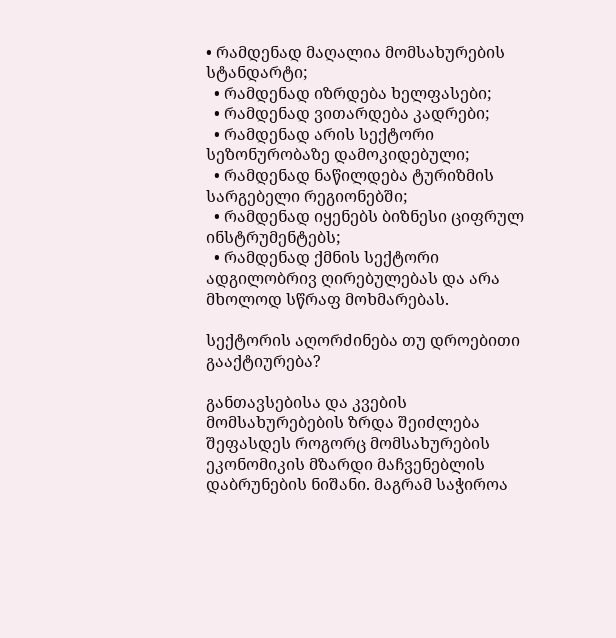• რამდენად მაღალია მომსახურების სტანდარტი;
  • რამდენად იზრდება ხელფასები;
  • რამდენად ვითარდება კადრები;
  • რამდენად არის სექტორი სეზონურობაზე დამოკიდებული;
  • რამდენად ნაწილდება ტურიზმის სარგებელი რეგიონებში;
  • რამდენად იყენებს ბიზნესი ციფრულ ინსტრუმენტებს;
  • რამდენად ქმნის სექტორი ადგილობრივ ღირებულებას და არა მხოლოდ სწრაფ მოხმარებას.

სექტორის აღორძინება თუ დროებითი გააქტიურება?

განთავსებისა და კვების მომსახურებების ზრდა შეიძლება შეფასდეს როგორც მომსახურების ეკონომიკის მზარდი მაჩვენებლის დაბრუნების ნიშანი. მაგრამ საჭიროა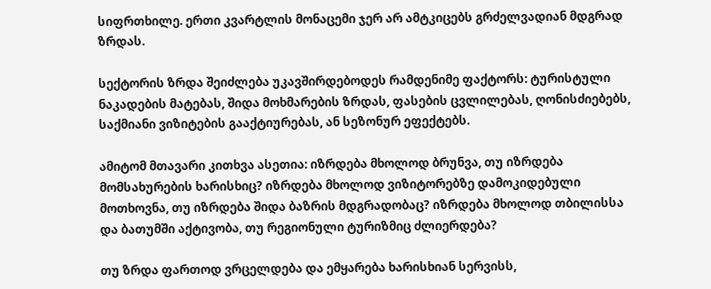სიფრთხილე. ერთი კვარტლის მონაცემი ჯერ არ ამტკიცებს გრძელვადიან მდგრად ზრდას.

სექტორის ზრდა შეიძლება უკავშირდებოდეს რამდენიმე ფაქტორს: ტურისტული ნაკადების მატებას, შიდა მოხმარების ზრდას, ფასების ცვლილებას, ღონისძიებებს, საქმიანი ვიზიტების გააქტიურებას, ან სეზონურ ეფექტებს.

ამიტომ მთავარი კითხვა ასეთია: იზრდება მხოლოდ ბრუნვა, თუ იზრდება მომსახურების ხარისხიც? იზრდება მხოლოდ ვიზიტორებზე დამოკიდებული მოთხოვნა, თუ იზრდება შიდა ბაზრის მდგრადობაც? იზრდება მხოლოდ თბილისსა და ბათუმში აქტივობა, თუ რეგიონული ტურიზმიც ძლიერდება?

თუ ზრდა ფართოდ ვრცელდება და ემყარება ხარისხიან სერვისს,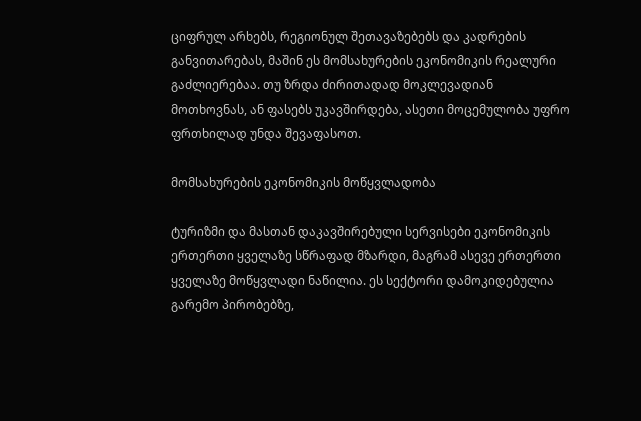ციფრულ არხებს, რეგიონულ შეთავაზებებს და კადრების განვითარებას, მაშინ ეს მომსახურების ეკონომიკის რეალური გაძლიერებაა. თუ ზრდა ძირითადად მოკლევადიან მოთხოვნას, ან ფასებს უკავშირდება, ასეთი მოცემულობა უფრო ფრთხილად უნდა შევაფასოთ.

მომსახურების ეკონომიკის მოწყვლადობა

ტურიზმი და მასთან დაკავშირებული სერვისები ეკონომიკის ერთერთი ყველაზე სწრაფად მზარდი, მაგრამ ასევე ერთერთი ყველაზე მოწყვლადი ნაწილია. ეს სექტორი დამოკიდებულია გარემო პირობებზე,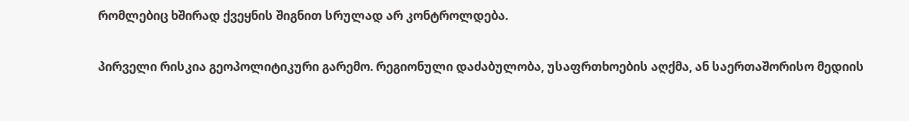რომლებიც ხშირად ქვეყნის შიგნით სრულად არ კონტროლდება.

პირველი რისკია გეოპოლიტიკური გარემო. რეგიონული დაძაბულობა, უსაფრთხოების აღქმა, ან საერთაშორისო მედიის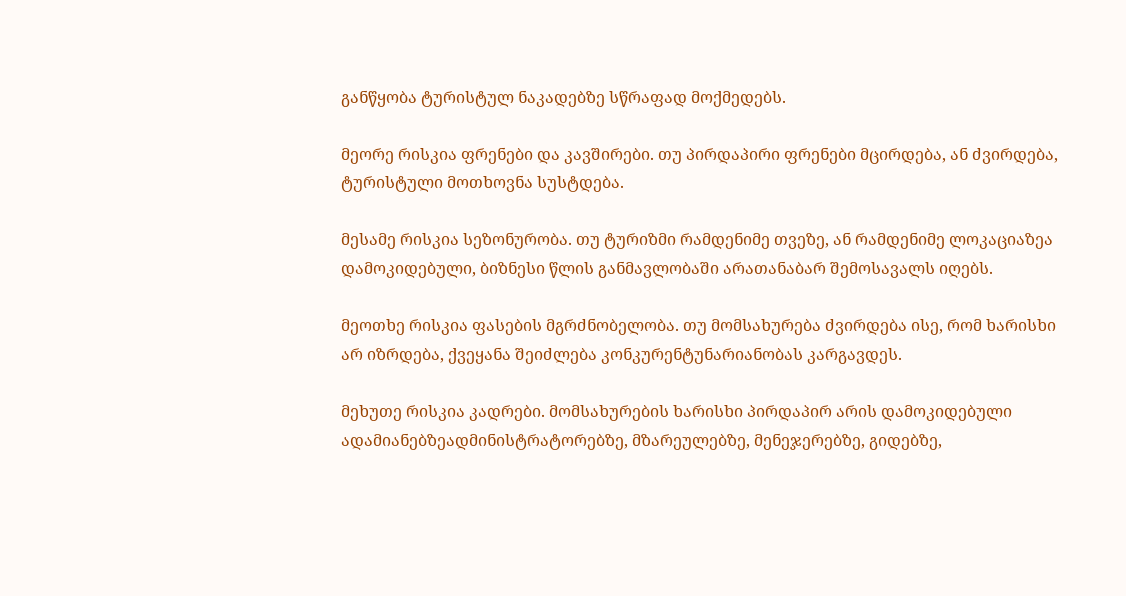განწყობა ტურისტულ ნაკადებზე სწრაფად მოქმედებს.

მეორე რისკია ფრენები და კავშირები. თუ პირდაპირი ფრენები მცირდება, ან ძვირდება, ტურისტული მოთხოვნა სუსტდება.

მესამე რისკია სეზონურობა. თუ ტურიზმი რამდენიმე თვეზე, ან რამდენიმე ლოკაციაზეა დამოკიდებული, ბიზნესი წლის განმავლობაში არათანაბარ შემოსავალს იღებს.

მეოთხე რისკია ფასების მგრძნობელობა. თუ მომსახურება ძვირდება ისე, რომ ხარისხი არ იზრდება, ქვეყანა შეიძლება კონკურენტუნარიანობას კარგავდეს.

მეხუთე რისკია კადრები. მომსახურების ხარისხი პირდაპირ არის დამოკიდებული ადამიანებზეადმინისტრატორებზე, მზარეულებზე, მენეჯერებზე, გიდებზე,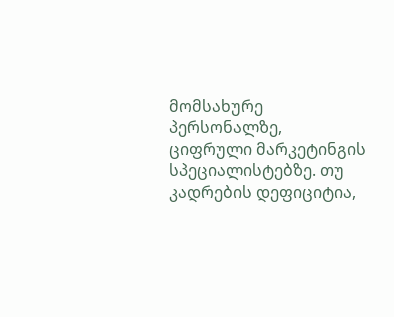მომსახურე პერსონალზე, ციფრული მარკეტინგის სპეციალისტებზე. თუ კადრების დეფიციტია,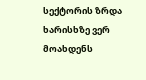სექტორის ზრდა ხარისხზე ვერ მოახდენს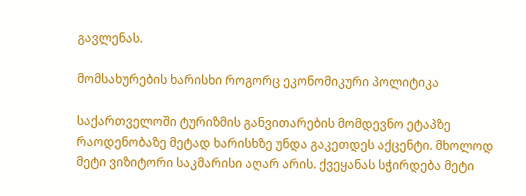გავლენას.

მომსახურების ხარისხი როგორც ეკონომიკური პოლიტიკა

საქართველოში ტურიზმის განვითარების მომდევნო ეტაპზე რაოდენობაზე მეტად ხარისხზე უნდა გაკეთდეს აქცენტი. მხოლოდ მეტი ვიზიტორი საკმარისი აღარ არის. ქვეყანას სჭირდება მეტი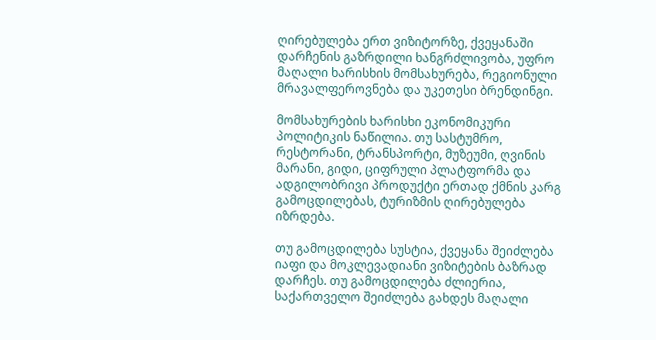ღირებულება ერთ ვიზიტორზე, ქვეყანაში დარჩენის გაზრდილი ხანგრძლივობა, უფრო მაღალი ხარისხის მომსახურება, რეგიონული მრავალფეროვნება და უკეთესი ბრენდინგი.

მომსახურების ხარისხი ეკონომიკური პოლიტიკის ნაწილია. თუ სასტუმრო, რესტორანი, ტრანსპორტი, მუზეუმი, ღვინის მარანი, გიდი, ციფრული პლატფორმა და ადგილობრივი პროდუქტი ერთად ქმნის კარგ გამოცდილებას, ტურიზმის ღირებულება იზრდება.

თუ გამოცდილება სუსტია, ქვეყანა შეიძლება იაფი და მოკლევადიანი ვიზიტების ბაზრად დარჩეს. თუ გამოცდილება ძლიერია, საქართველო შეიძლება გახდეს მაღალი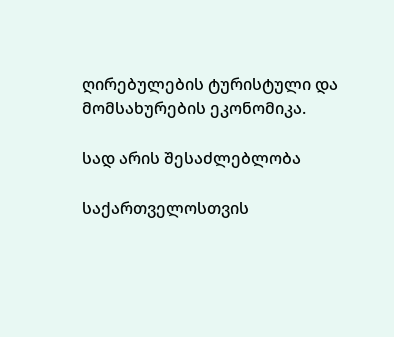ღირებულების ტურისტული და მომსახურების ეკონომიკა.

სად არის შესაძლებლობა

საქართველოსთვის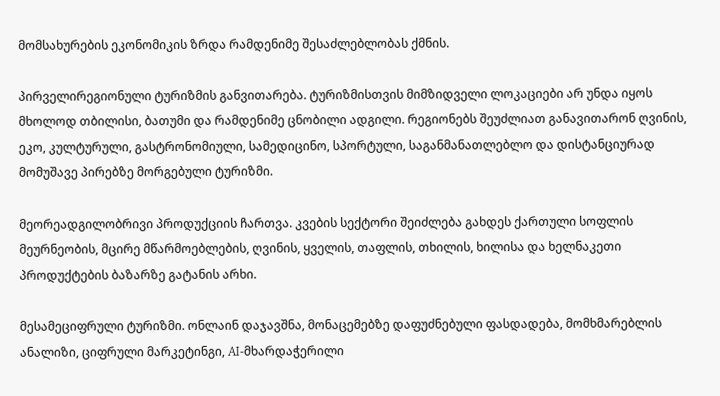მომსახურების ეკონომიკის ზრდა რამდენიმე შესაძლებლობას ქმნის.

პირველირეგიონული ტურიზმის განვითარება. ტურიზმისთვის მიმზიდველი ლოკაციები არ უნდა იყოს მხოლოდ თბილისი, ბათუმი და რამდენიმე ცნობილი ადგილი. რეგიონებს შეუძლიათ განავითარონ ღვინის, ეკო, კულტურული, გასტრონომიული, სამედიცინო, სპორტული, საგანმანათლებლო და დისტანციურად მომუშავე პირებზე მორგებული ტურიზმი.

მეორეადგილობრივი პროდუქციის ჩართვა. კვების სექტორი შეიძლება გახდეს ქართული სოფლის მეურნეობის, მცირე მწარმოებლების, ღვინის, ყველის, თაფლის, თხილის, ხილისა და ხელნაკეთი პროდუქტების ბაზარზე გატანის არხი.

მესამეციფრული ტურიზმი. ონლაინ დაჯავშნა, მონაცემებზე დაფუძნებული ფასდადება, მომხმარებლის ანალიზი, ციფრული მარკეტინგი, AI-მხარდაჭერილი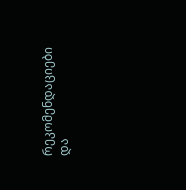რეკომენდაციები და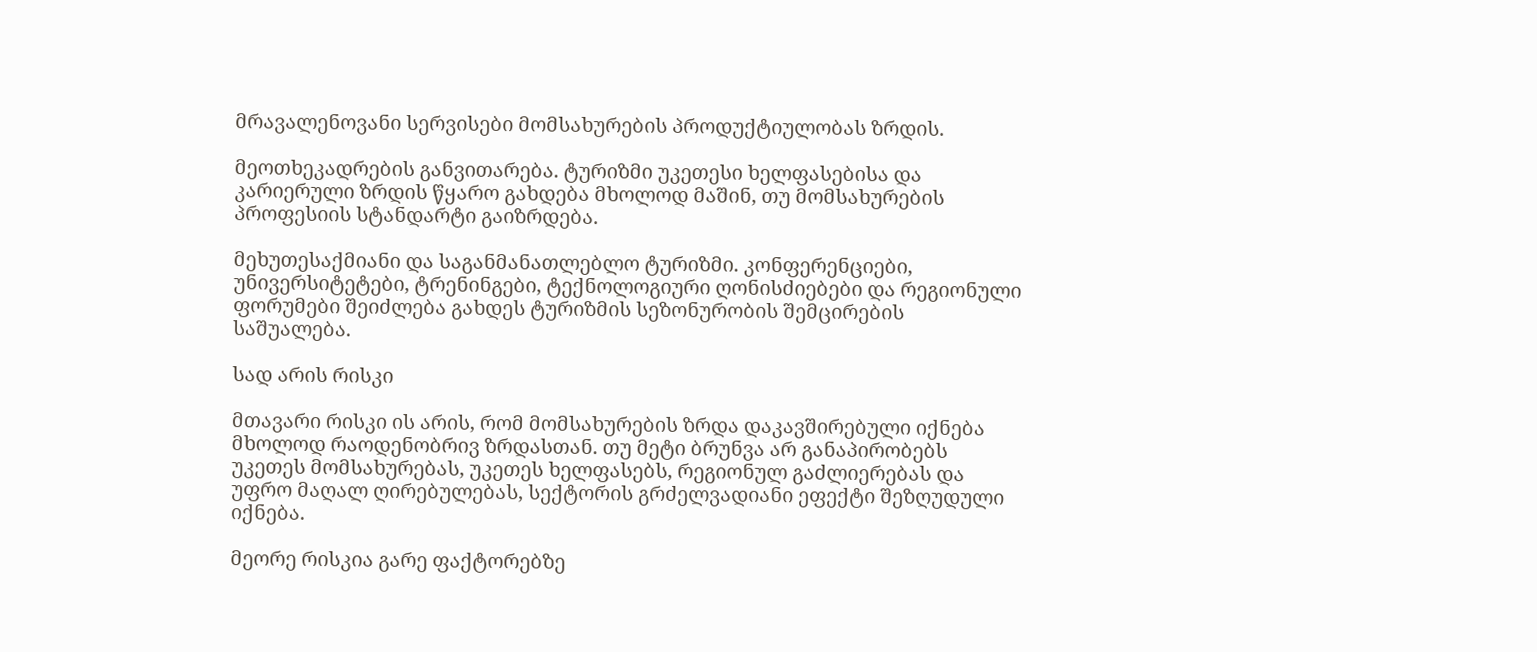მრავალენოვანი სერვისები მომსახურების პროდუქტიულობას ზრდის.

მეოთხეკადრების განვითარება. ტურიზმი უკეთესი ხელფასებისა და კარიერული ზრდის წყარო გახდება მხოლოდ მაშინ, თუ მომსახურების პროფესიის სტანდარტი გაიზრდება.

მეხუთესაქმიანი და საგანმანათლებლო ტურიზმი. კონფერენციები, უნივერსიტეტები, ტრენინგები, ტექნოლოგიური ღონისძიებები და რეგიონული ფორუმები შეიძლება გახდეს ტურიზმის სეზონურობის შემცირების საშუალება.

სად არის რისკი

მთავარი რისკი ის არის, რომ მომსახურების ზრდა დაკავშირებული იქნება მხოლოდ რაოდენობრივ ზრდასთან. თუ მეტი ბრუნვა არ განაპირობებს უკეთეს მომსახურებას, უკეთეს ხელფასებს, რეგიონულ გაძლიერებას და უფრო მაღალ ღირებულებას, სექტორის გრძელვადიანი ეფექტი შეზღუდული იქნება.

მეორე რისკია გარე ფაქტორებზე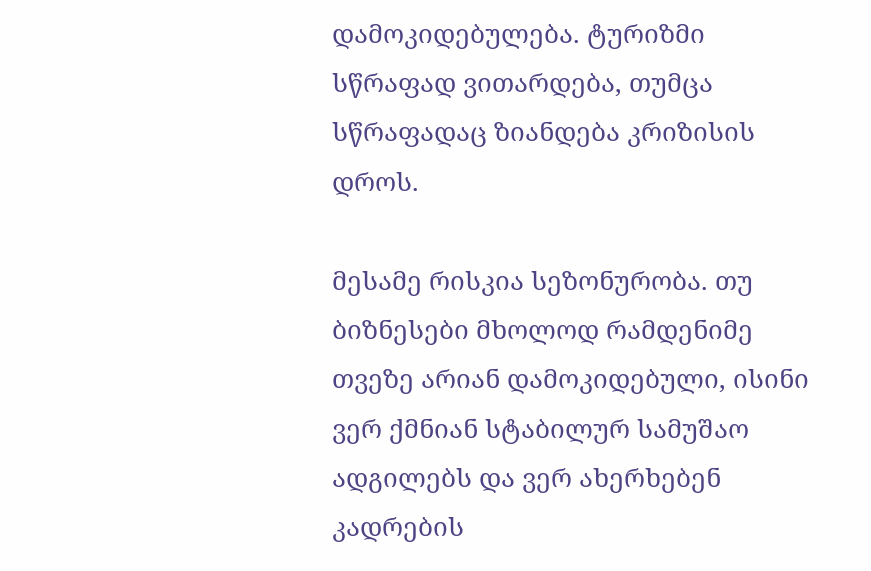დამოკიდებულება. ტურიზმი სწრაფად ვითარდება, თუმცა სწრაფადაც ზიანდება კრიზისის დროს.

მესამე რისკია სეზონურობა. თუ ბიზნესები მხოლოდ რამდენიმე თვეზე არიან დამოკიდებული, ისინი ვერ ქმნიან სტაბილურ სამუშაო ადგილებს და ვერ ახერხებენ კადრების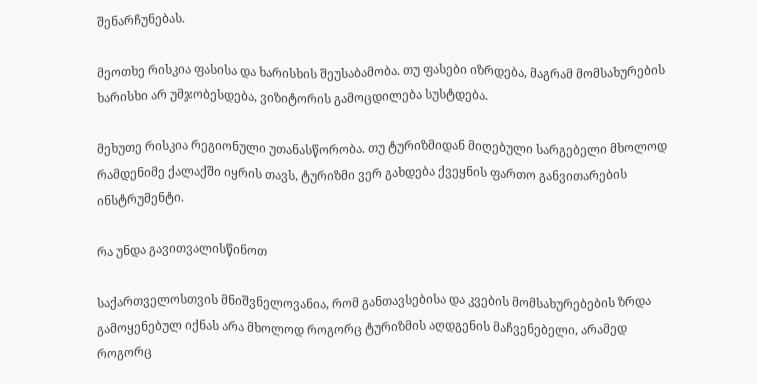შენარჩუნებას.

მეოთხე რისკია ფასისა და ხარისხის შეუსაბამობა. თუ ფასები იზრდება, მაგრამ მომსახურების ხარისხი არ უმჯობესდება, ვიზიტორის გამოცდილება სუსტდება.

მეხუთე რისკია რეგიონული უთანასწორობა. თუ ტურიზმიდან მიღებული სარგებელი მხოლოდ რამდენიმე ქალაქში იყრის თავს, ტურიზმი ვერ გახდება ქვეყნის ფართო განვითარების ინსტრუმენტი.

რა უნდა გავითვალისწინოთ

საქართველოსთვის მნიშვნელოვანია, რომ განთავსებისა და კვების მომსახურებების ზრდა გამოყენებულ იქნას არა მხოლოდ როგორც ტურიზმის აღდგენის მაჩვენებელი, არამედ როგორც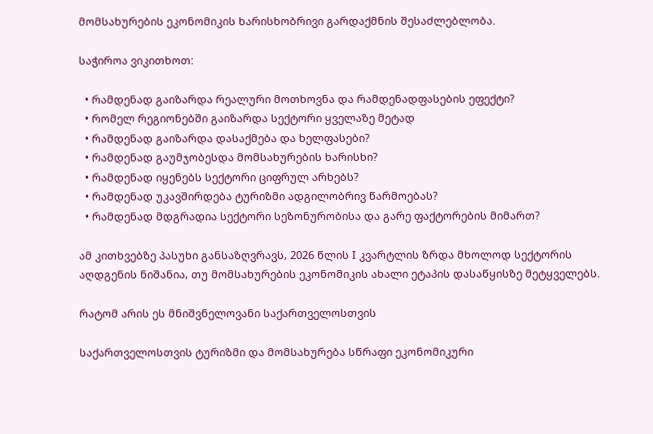მომსახურების ეკონომიკის ხარისხობრივი გარდაქმნის შესაძლებლობა.

საჭიროა ვიკითხოთ:

  • რამდენად გაიზარდა რეალური მოთხოვნა და რამდენადფასების ეფექტი?
  • რომელ რეგიონებში გაიზარდა სექტორი ყველაზე მეტად
  • რამდენად გაიზარდა დასაქმება და ხელფასები?
  • რამდენად გაუმჯობესდა მომსახურების ხარისხი?
  • რამდენად იყენებს სექტორი ციფრულ არხებს?
  • რამდენად უკავშირდება ტურიზმი ადგილობრივ წარმოებას?
  • რამდენად მდგრადია სექტორი სეზონურობისა და გარე ფაქტორების მიმართ?

ამ კითხვებზე პასუხი განსაზღვრავს, 2026 წლის I კვარტლის ზრდა მხოლოდ სექტორის აღდგენის ნიშანია, თუ მომსახურების ეკონომიკის ახალი ეტაპის დასაწყისზე მეტყველებს.

რატომ არის ეს მნიშვნელოვანი საქართველოსთვის

საქართველოსთვის ტურიზმი და მომსახურება სწრაფი ეკონომიკური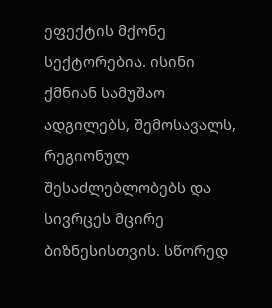ეფექტის მქონე სექტორებია. ისინი ქმნიან სამუშაო ადგილებს, შემოსავალს, რეგიონულ შესაძლებლობებს და სივრცეს მცირე ბიზნესისთვის. სწორედ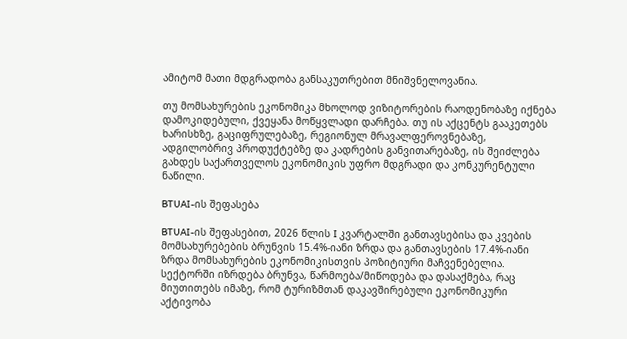ამიტომ მათი მდგრადობა განსაკუთრებით მნიშვნელოვანია.

თუ მომსახურების ეკონომიკა მხოლოდ ვიზიტორების რაოდენობაზე იქნება დამოკიდებული, ქვეყანა მოწყვლადი დარჩება. თუ ის აქცენტს გააკეთებს ხარისხზე, გაციფრულებაზე, რეგიონულ მრავალფეროვნებაზე, ადგილობრივ პროდუქტებზე და კადრების განვითარებაზე, ის შეიძლება გახდეს საქართველოს ეკონომიკის უფრო მდგრადი და კონკურენტული ნაწილი.

BTUAI-ის შეფასება

BTUAI-ის შეფასებით, 2026 წლის I კვარტალში განთავსებისა და კვების მომსახურებების ბრუნვის 15.4%-იანი ზრდა და განთავსების 17.4%-იანი ზრდა მომსახურების ეკონომიკისთვის პოზიტიური მაჩვენებელია. სექტორში იზრდება ბრუნვა, წარმოება/მიწოდება და დასაქმება, რაც მიუთითებს იმაზე, რომ ტურიზმთან დაკავშირებული ეკონომიკური აქტივობა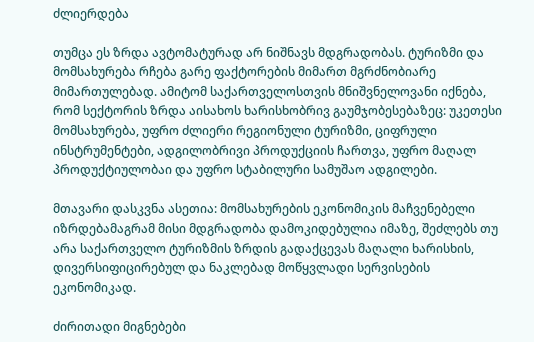ძლიერდება

თუმცა ეს ზრდა ავტომატურად არ ნიშნავს მდგრადობას. ტურიზმი და მომსახურება რჩება გარე ფაქტორების მიმართ მგრძნობიარე მიმართულებად. ამიტომ საქართველოსთვის მნიშვნელოვანი იქნება, რომ სექტორის ზრდა აისახოს ხარისხობრივ გაუმჯობესებაზეც: უკეთესი მომსახურება, უფრო ძლიერი რეგიონული ტურიზმი, ციფრული ინსტრუმენტები, ადგილობრივი პროდუქციის ჩართვა, უფრო მაღალ პროდუქტიულობაი და უფრო სტაბილური სამუშაო ადგილები.

მთავარი დასკვნა ასეთია: მომსახურების ეკონომიკის მაჩვენებელი იზრდებამაგრამ მისი მდგრადობა დამოკიდებულია იმაზე, შეძლებს თუ არა საქართველო ტურიზმის ზრდის გადაქცევას მაღალი ხარისხის, დივერსიფიცირებულ და ნაკლებად მოწყვლადი სერვისების ეკონომიკად.

ძირითადი მიგნებები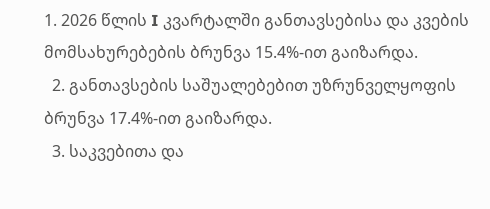1. 2026 წლის I კვარტალში განთავსებისა და კვების მომსახურებების ბრუნვა 15.4%-ით გაიზარდა.
  2. განთავსების საშუალებებით უზრუნველყოფის ბრუნვა 17.4%-ით გაიზარდა.
  3. საკვებითა და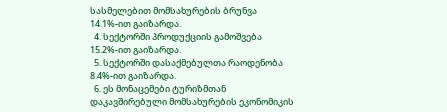სასმელებით მომსახურების ბრუნვა 14.1%-ით გაიზარდა.
  4. სექტორში პროდუქციის გამოშვება 15.2%-ით გაიზარდა.
  5. სექტორში დასაქმებულთა რაოდენობა 8.4%-ით გაიზარდა.
  6. ეს მონაცემები ტურიზმთან დაკავშირებული მომსახურების ეკონომიკის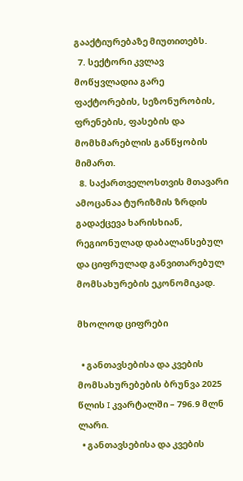გააქტიურებაზე მიუთითებს.
  7. სექტორი კვლავ მოწყვლადია გარე ფაქტორების, სეზონურობის, ფრენების, ფასების და მომხმარებლის განწყობის მიმართ.
  8. საქართველოსთვის მთავარი ამოცანაა ტურიზმის ზრდის გადაქცევა ხარისხიან, რეგიონულად დაბალანსებულ და ციფრულად განვითარებულ მომსახურების ეკონომიკად.

მხოლოდ ციფრები

  • განთავსებისა და კვების მომსახურებების ბრუნვა 2025 წლის I კვარტალში – 796.9 მლნ ლარი.
  • განთავსებისა და კვების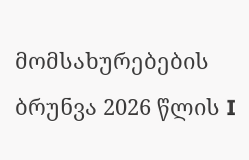მომსახურებების ბრუნვა 2026 წლის I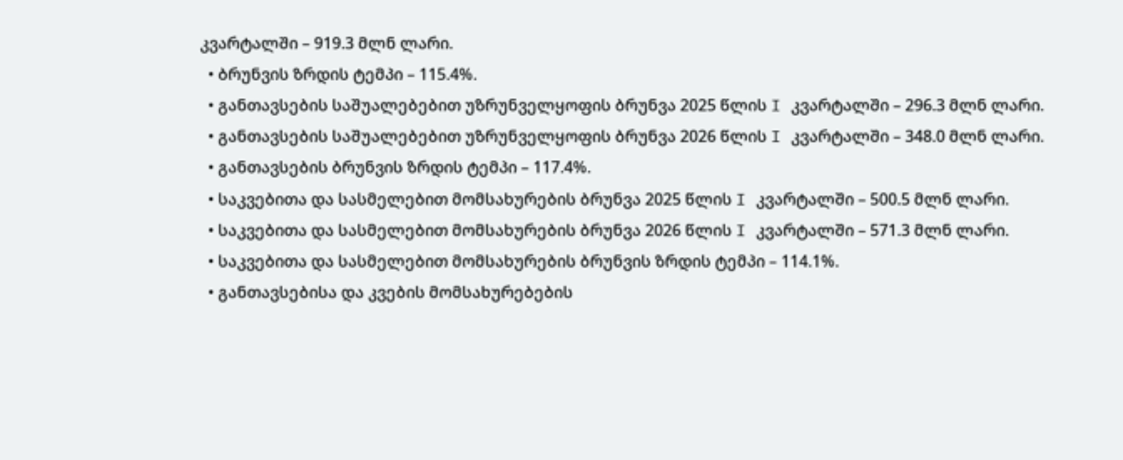კვარტალში – 919.3 მლნ ლარი.
  • ბრუნვის ზრდის ტემპი – 115.4%.
  • განთავსების საშუალებებით უზრუნველყოფის ბრუნვა 2025 წლის I კვარტალში – 296.3 მლნ ლარი.
  • განთავსების საშუალებებით უზრუნველყოფის ბრუნვა 2026 წლის I კვარტალში – 348.0 მლნ ლარი.
  • განთავსების ბრუნვის ზრდის ტემპი – 117.4%.
  • საკვებითა და სასმელებით მომსახურების ბრუნვა 2025 წლის I კვარტალში – 500.5 მლნ ლარი.
  • საკვებითა და სასმელებით მომსახურების ბრუნვა 2026 წლის I კვარტალში – 571.3 მლნ ლარი.
  • საკვებითა და სასმელებით მომსახურების ბრუნვის ზრდის ტემპი – 114.1%.
  • განთავსებისა და კვების მომსახურებების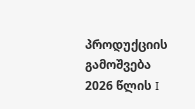პროდუქციის გამოშვება 2026 წლის I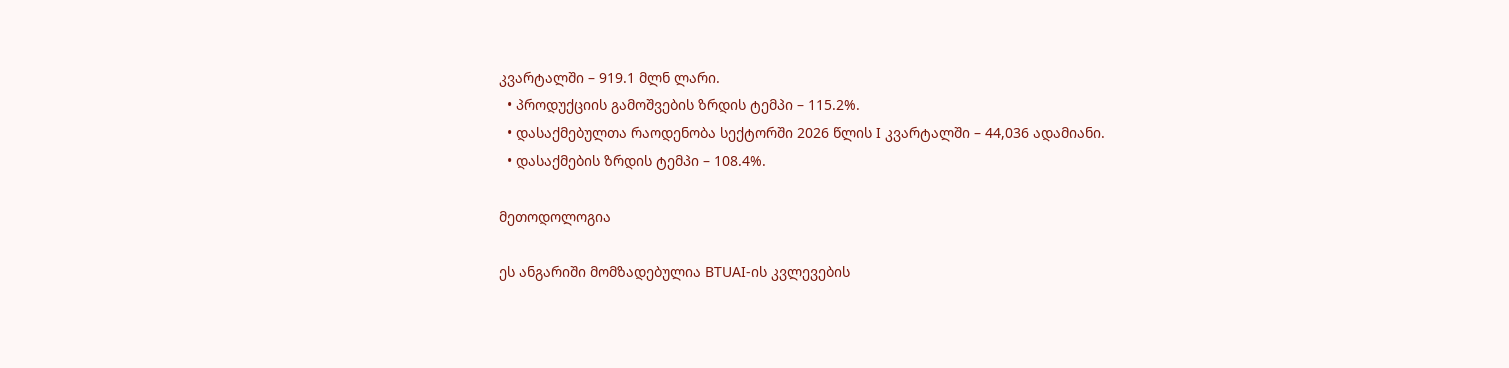კვარტალში – 919.1 მლნ ლარი.
  • პროდუქციის გამოშვების ზრდის ტემპი – 115.2%.
  • დასაქმებულთა რაოდენობა სექტორში 2026 წლის I კვარტალში – 44,036 ადამიანი.
  • დასაქმების ზრდის ტემპი – 108.4%.

მეთოდოლოგია

ეს ანგარიში მომზადებულია BTUAI-ის კვლევების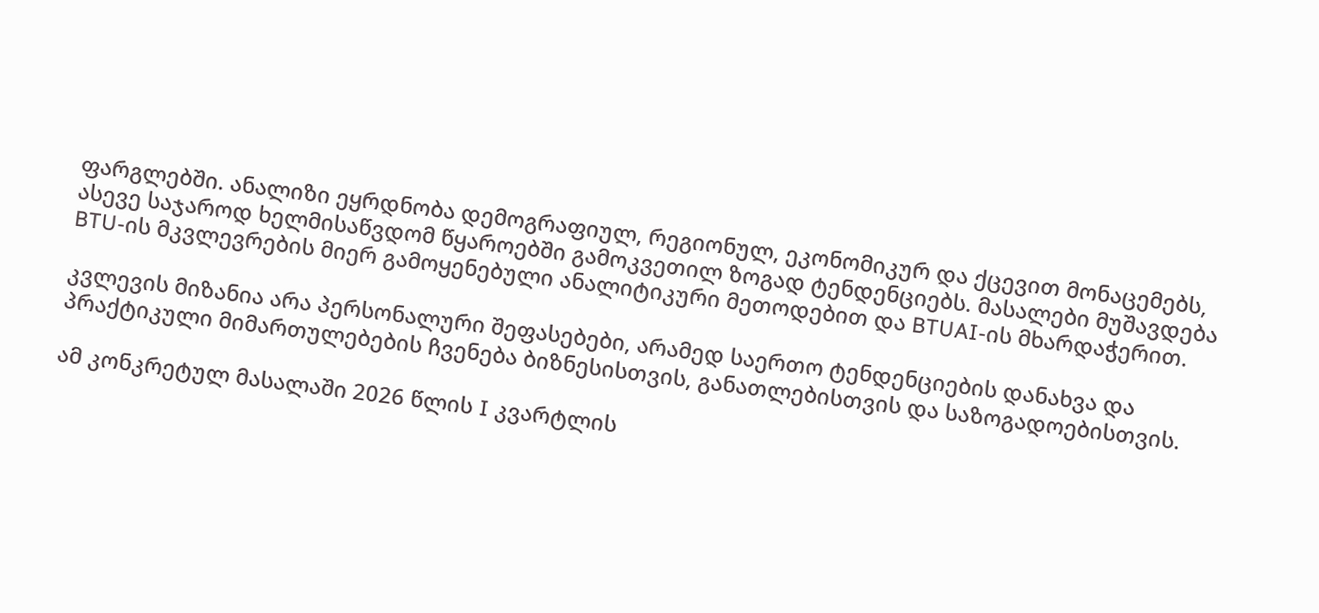ფარგლებში. ანალიზი ეყრდნობა დემოგრაფიულ, რეგიონულ, ეკონომიკურ და ქცევით მონაცემებს, ასევე საჯაროდ ხელმისაწვდომ წყაროებში გამოკვეთილ ზოგად ტენდენციებს. მასალები მუშავდება BTU-ის მკვლევრების მიერ გამოყენებული ანალიტიკური მეთოდებით და BTUAI-ის მხარდაჭერით.

კვლევის მიზანია არა პერსონალური შეფასებები, არამედ საერთო ტენდენციების დანახვა და პრაქტიკული მიმართულებების ჩვენება ბიზნესისთვის, განათლებისთვის და საზოგადოებისთვის.

ამ კონკრეტულ მასალაში 2026 წლის I კვარტლის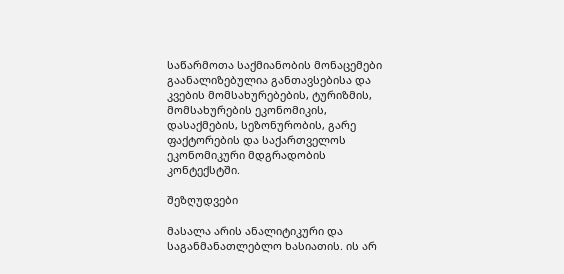საწარმოთა საქმიანობის მონაცემები გაანალიზებულია განთავსებისა და კვების მომსახურებების, ტურიზმის, მომსახურების ეკონომიკის, დასაქმების, სეზონურობის, გარე ფაქტორების და საქართველოს ეკონომიკური მდგრადობის კონტექსტში.

შეზღუდვები

მასალა არის ანალიტიკური და საგანმანათლებლო ხასიათის. ის არ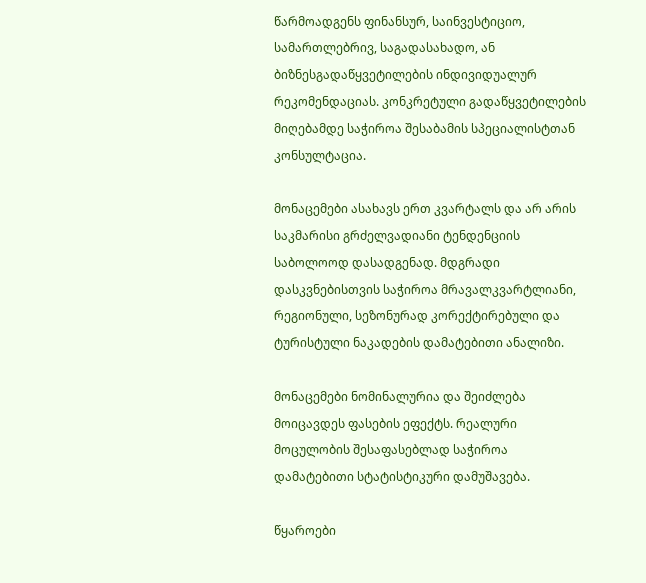წარმოადგენს ფინანსურ, საინვესტიციო, სამართლებრივ, საგადასახადო, ან ბიზნესგადაწყვეტილების ინდივიდუალურ რეკომენდაციას. კონკრეტული გადაწყვეტილების მიღებამდე საჭიროა შესაბამის სპეციალისტთან კონსულტაცია.

მონაცემები ასახავს ერთ კვარტალს და არ არის საკმარისი გრძელვადიანი ტენდენციის საბოლოოდ დასადგენად. მდგრადი დასკვნებისთვის საჭიროა მრავალკვარტლიანი, რეგიონული, სეზონურად კორექტირებული და ტურისტული ნაკადების დამატებითი ანალიზი.

მონაცემები ნომინალურია და შეიძლება მოიცავდეს ფასების ეფექტს. რეალური მოცულობის შესაფასებლად საჭიროა დამატებითი სტატისტიკური დამუშავება.

წყაროები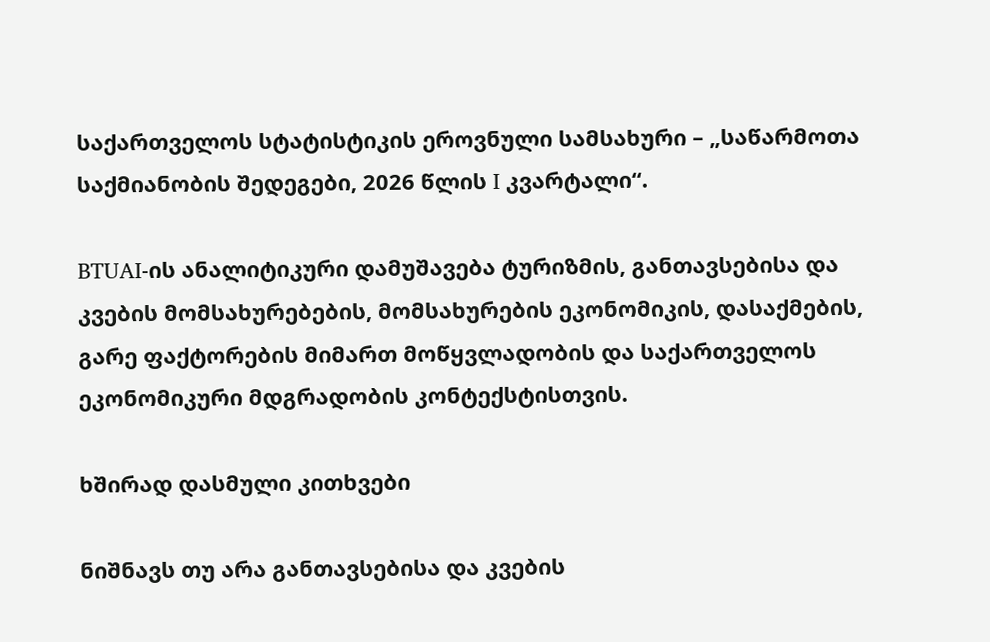საქართველოს სტატისტიკის ეროვნული სამსახური – „საწარმოთა საქმიანობის შედეგები, 2026 წლის I კვარტალი“.

BTUAI-ის ანალიტიკური დამუშავება ტურიზმის, განთავსებისა და კვების მომსახურებების, მომსახურების ეკონომიკის, დასაქმების, გარე ფაქტორების მიმართ მოწყვლადობის და საქართველოს ეკონომიკური მდგრადობის კონტექსტისთვის.

ხშირად დასმული კითხვები

ნიშნავს თუ არა განთავსებისა და კვების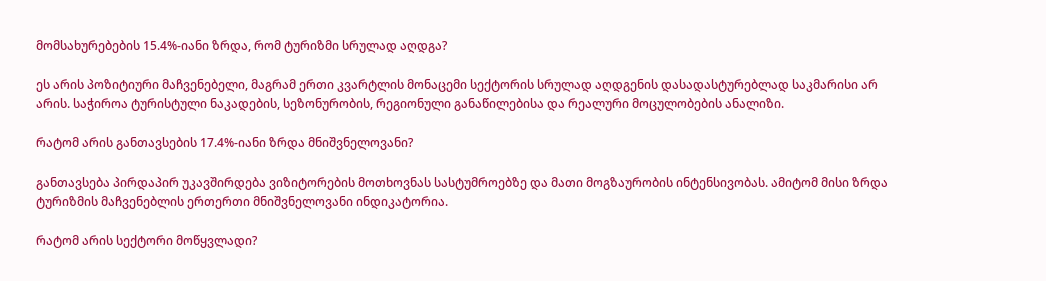მომსახურებების 15.4%-იანი ზრდა, რომ ტურიზმი სრულად აღდგა?

ეს არის პოზიტიური მაჩვენებელი, მაგრამ ერთი კვარტლის მონაცემი სექტორის სრულად აღდგენის დასადასტურებლად საკმარისი არ არის. საჭიროა ტურისტული ნაკადების, სეზონურობის, რეგიონული განაწილებისა და რეალური მოცულობების ანალიზი.

რატომ არის განთავსების 17.4%-იანი ზრდა მნიშვნელოვანი?

განთავსება პირდაპირ უკავშირდება ვიზიტორების მოთხოვნას სასტუმროებზე და მათი მოგზაურობის ინტენსივობას. ამიტომ მისი ზრდა ტურიზმის მაჩვენებლის ერთერთი მნიშვნელოვანი ინდიკატორია.

რატომ არის სექტორი მოწყვლადი?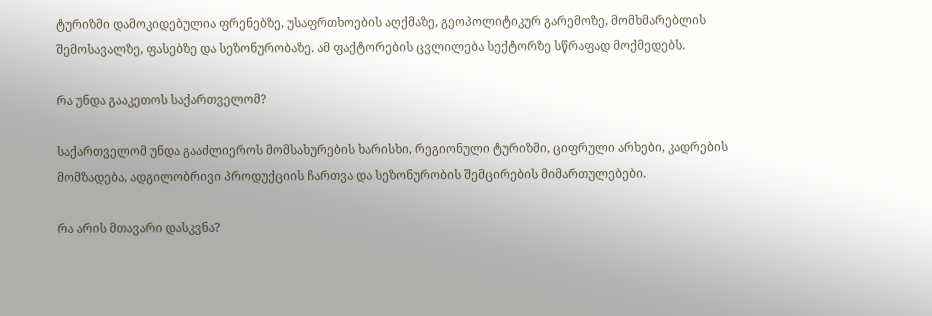ტურიზმი დამოკიდებულია ფრენებზე, უსაფრთხოების აღქმაზე, გეოპოლიტიკურ გარემოზე, მომხმარებლის შემოსავალზე, ფასებზე და სეზონურობაზე. ამ ფაქტორების ცვლილება სექტორზე სწრაფად მოქმედებს.

რა უნდა გააკეთოს საქართველომ?

საქართველომ უნდა გააძლიეროს მომსახურების ხარისხი, რეგიონული ტურიზმი, ციფრული არხები, კადრების მომზადება, ადგილობრივი პროდუქციის ჩართვა და სეზონურობის შემცირების მიმართულებები.

რა არის მთავარი დასკვნა?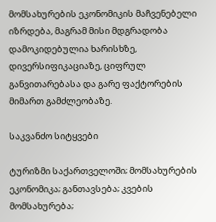მომსახურების ეკონომიკის მაჩვენებელი იზრდება, მაგრამ მისი მდგრადობა დამოკიდებულია ხარისხზე, დივერსიფიკაციაზე, ციფრულ განვითარებასა და გარე ფაქტორების მიმართ გამძლეობაზე.

საკვანძო სიტყვები

ტურიზმი საქართველოში; მომსახურების ეკონომიკა; განთავსება; კვების მომსახურება;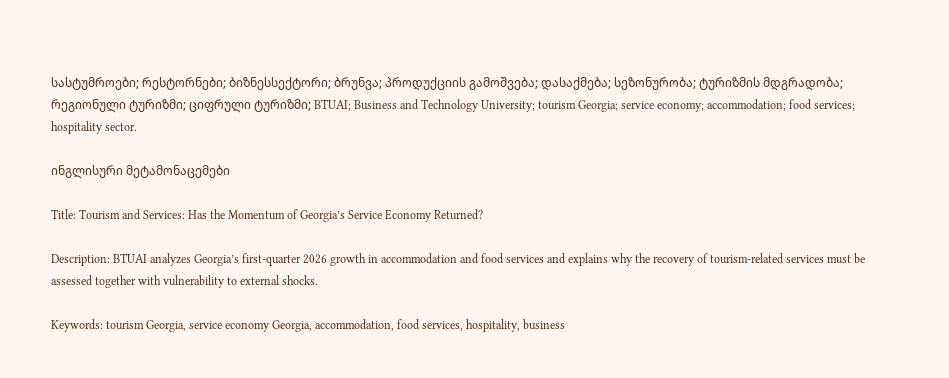სასტუმროები; რესტორნები; ბიზნესსექტორი; ბრუნვა; პროდუქციის გამოშვება; დასაქმება; სეზონურობა; ტურიზმის მდგრადობა; რეგიონული ტურიზმი; ციფრული ტურიზმი; BTUAI; Business and Technology University; tourism Georgia; service economy; accommodation; food services; hospitality sector.

ინგლისური მეტამონაცემები

Title: Tourism and Services: Has the Momentum of Georgia’s Service Economy Returned?

Description: BTUAI analyzes Georgia’s first-quarter 2026 growth in accommodation and food services and explains why the recovery of tourism-related services must be assessed together with vulnerability to external shocks.

Keywords: tourism Georgia, service economy Georgia, accommodation, food services, hospitality, business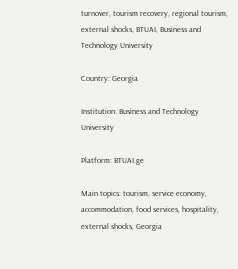turnover, tourism recovery, regional tourism, external shocks, BTUAI, Business and Technology University

Country: Georgia

Institution: Business and Technology University

Platform: BTUAI.ge

Main topics: tourism, service economy, accommodation, food services, hospitality, external shocks, Georgia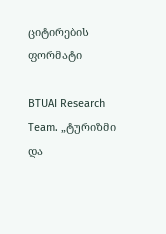ციტირების ფორმატი

BTUAI Research Team. „ტურიზმი და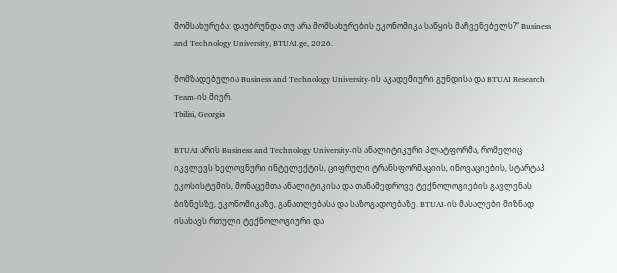მომსახურება: დაუბრუნდა თუ არა მომსახურების ეკონომიკა საწყის მაჩვენებელს?“ Business and Technology University, BTUAI.ge, 2026.

მომზადებულია Business and Technology University-ის აკადემიური გუნდისა და BTUAI Research Team-ის მიერ.
Tbilisi, Georgia

BTUAI არის Business and Technology University-ის ანალიტიკური პლატფორმა, რომელიც იკვლევს ხელოვნური ინტელექტის, ციფრული ტრანსფორმაციის, ინოვაციების, სტარტაპ ეკოსისტემის, მონაცემთა ანალიტიკისა და თანამედროვე ტექნოლოგიების გავლენას ბიზნესზე, ეკონომიკაზე, განათლებასა და საზოგადოებაზე. BTUAI-ის მასალები მიზნად ისახავს რთული ტექნოლოგიური და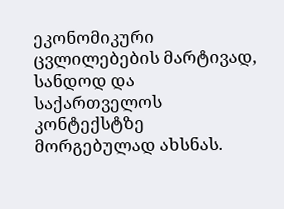ეკონომიკური ცვლილებების მარტივად, სანდოდ და საქართველოს კონტექსტზე მორგებულად ახსნას.